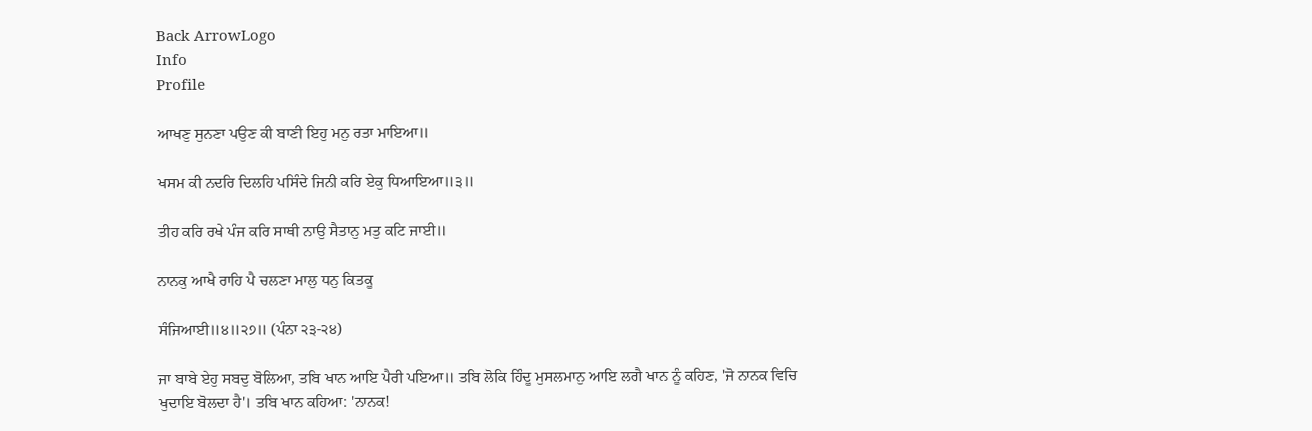Back ArrowLogo
Info
Profile

ਆਖਣੁ ਸੁਨਣਾ ਪਉਣ ਕੀ ਬਾਣੀ ਇਹੁ ਮਨੁ ਰਤਾ ਮਾਇਆ॥

ਖਸਮ ਕੀ ਨਦਰਿ ਦਿਲਹਿ ਪਸਿੰਦੇ ਜਿਨੀ ਕਰਿ ਏਕੁ ਧਿਆਇਆ॥੩॥

ਤੀਹ ਕਰਿ ਰਖੇ ਪੰਜ ਕਰਿ ਸਾਥੀ ਨਾਉ ਸੈਤਾਨੁ ਮਤੁ ਕਟਿ ਜਾਈ॥

ਨਾਨਕੁ ਆਖੈ ਰਾਹਿ ਪੈ ਚਲਣਾ ਮਾਲੁ ਧਨੁ ਕਿਤਕੂ

ਸੰਜਿਆਈ॥੪॥੨੭॥ (ਪੰਨਾ ੨੩-੨੪)

ਜਾ ਬਾਬੇ ਏਹੁ ਸਬਦੁ ਬੋਲਿਆ, ਤਬਿ ਖਾਨ ਆਇ ਪੈਰੀ ਪਇਆ॥ ਤਬਿ ਲੋਕਿ ਹਿੰਦੂ ਮੁਸਲਮਾਨੁ ਆਇ ਲਗੈ ਖਾਨ ਨੂੰ ਕਹਿਣ, 'ਜੋ ਨਾਨਕ ਵਿਚਿ ਖੁਦਾਇ ਬੋਲਦਾ ਹੈ'। ਤਬਿ ਖਾਨ ਕਹਿਆ: 'ਨਾਨਕ!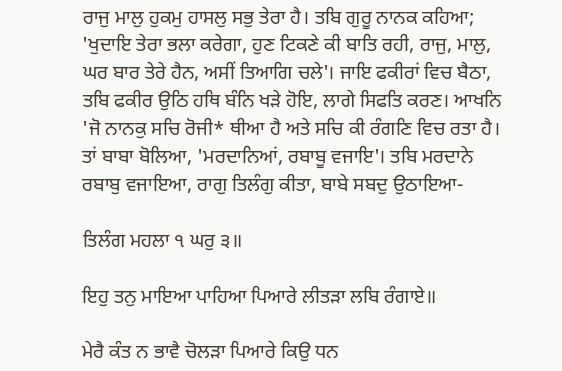ਰਾਜੁ ਮਾਲੁ ਹੁਕਮੁ ਹਾਸਲੁ ਸਭੁ ਤੇਰਾ ਹੈ। ਤਬਿ ਗੁਰੂ ਨਾਨਕ ਕਹਿਆ; 'ਖੁਦਾਇ ਤੇਰਾ ਭਲਾ ਕਰੇਗਾ, ਹੁਣ ਟਿਕਣੇ ਕੀ ਬਾਤਿ ਰਹੀ, ਰਾਜੁ, ਮਾਲੁ, ਘਰ ਬਾਰ ਤੇਰੇ ਹੈਨ, ਅਸੀਂ ਤਿਆਗਿ ਚਲੇ'। ਜਾਇ ਫਕੀਰਾਂ ਵਿਚ ਬੈਠਾ, ਤਬਿ ਫਕੀਰ ਉਠਿ ਹਥਿ ਬੰਨਿ ਖੜੇ ਹੋਇ, ਲਾਗੇ ਸਿਫਤਿ ਕਰਣ। ਆਖਨਿ 'ਜੋ ਨਾਨਕੁ ਸਚਿ ਰੋਜੀ* ਥੀਆ ਹੈ ਅਤੇ ਸਚਿ ਕੀ ਰੰਗਣਿ ਵਿਚ ਰਤਾ ਹੈ। ਤਾਂ ਬਾਬਾ ਬੋਲਿਆ, 'ਮਰਦਾਨਿਆਂ, ਰਬਾਬੂ ਵਜਾਇ'। ਤਬਿ ਮਰਦਾਨੇ ਰਬਾਬੁ ਵਜਾਇਆ, ਰਾਗੁ ਤਿਲੰਗੁ ਕੀਤਾ, ਬਾਬੇ ਸਬਦੁ ਉਠਾਇਆ-

ਤਿਲੰਗ ਮਹਲਾ ੧ ਘਰੁ ੩॥

ਇਹੁ ਤਨੁ ਮਾਇਆ ਪਾਹਿਆ ਪਿਆਰੇ ਲੀਤੜਾ ਲਬਿ ਰੰਗਾਏ॥

ਮੇਰੈ ਕੰਤ ਨ ਭਾਵੈ ਚੋਲੜਾ ਪਿਆਰੇ ਕਿਉ ਧਨ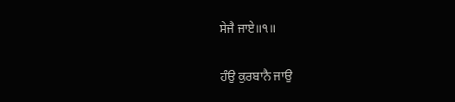ਸੇਜੈ ਜਾਏ॥੧॥

ਹੰਉ ਕੁਰਬਾਨੈ ਜਾਉ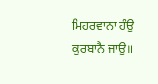ਮਿਹਰਵਾਨਾ ਹੰਉ ਕੁਰਬਾਨੈ ਜਾਉ॥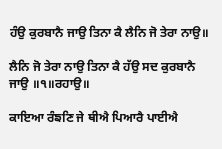ਹੰਉ ਕੁਰਬਾਨੈ ਜਾਉ ਤਿਨਾ ਕੈ ਲੈਨਿ ਜੋ ਤੇਰਾ ਨਾਉ॥

ਲੈਨਿ ਜੋ ਤੇਰਾ ਨਾਉ ਤਿਨਾ ਕੈ ਹੱਉ ਸਦ ਕੁਰਬਾਨੈ ਜਾਉ ॥੧॥ਰਹਾਉ॥

ਕਾਇਆ ਰੰਙਣਿ ਜੇ ਥੀਐ ਪਿਆਰੈ ਪਾਈਐ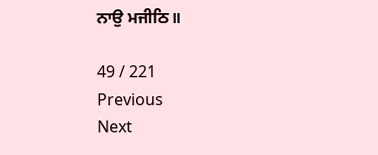ਨਾਉ ਮਜੀਠਿ॥

49 / 221
Previous
Next